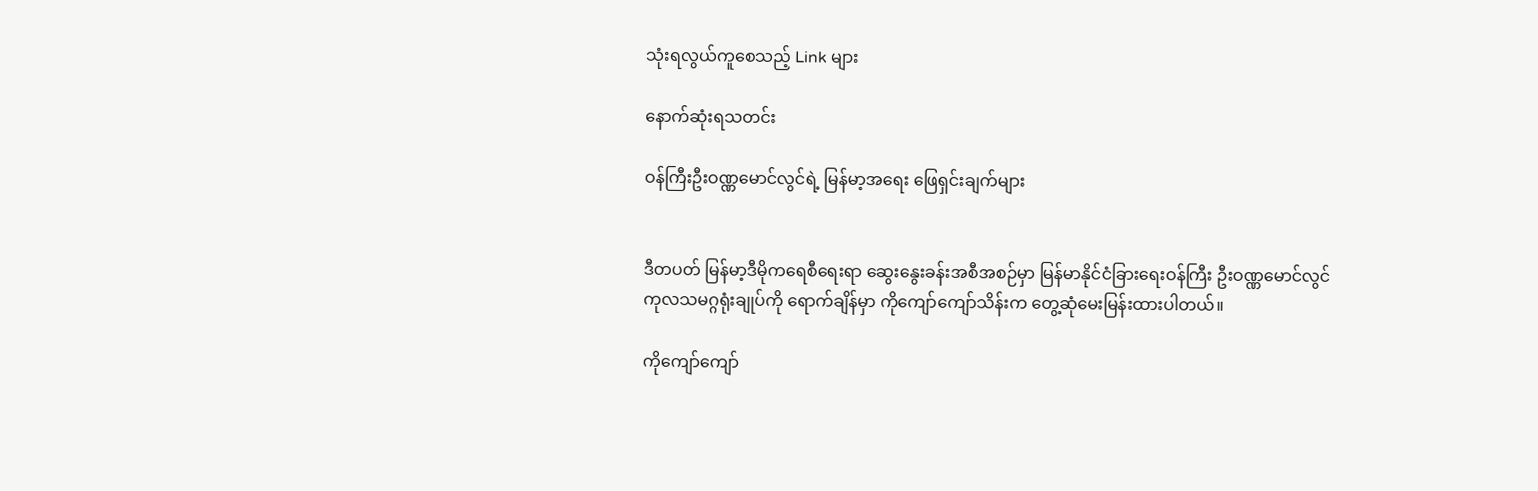သုံးရလွယ်ကူစေသည့် Link များ

နောက်ဆုံးရသတင်း

ဝန်ကြီးဦးဝဏ္ဏမောင်လွင်ရဲ့ မြန်မာ့အရေး ဖြေရှင်းချက်များ


ဒီတပတ် မြန်မာ့ဒီမိုကရေစီရေးရာ ဆွေးနွေးခန်းအစီအစဉ်မှာ မြန်မာနိုင်ငံခြားရေးဝန်ကြီး ဦးဝဏ္ဏမောင်လွင် ကုလသမဂ္ဂရုံးချုပ်ကို ရောက်ချိန်မှာ ကိုကျော်ကျော်သိန်းက တွေ့ဆုံမေးမြန်းထားပါတယ်။

ကိုကျော်ကျော်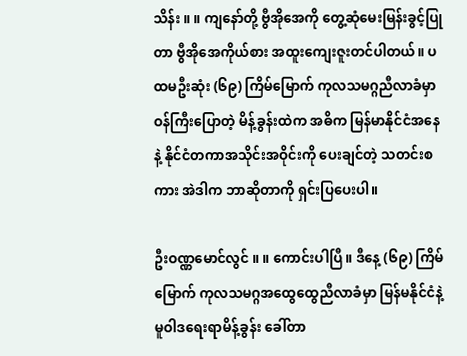သိန်း ။ ။ ကျနော်တို့ ဗွီအိုအေကို တွေ့ဆုံမေးမြန်းခွင့်ပြုတာ ဗွီအိုအေကိုယ်စား အထူးကျေးဇူးတင်ပါတယ်။ ပထမဦးဆုံး (၆၉) ကြိမ်မြောက် ကုလသမဂ္ဂညီလာခံမှာ ဝန်ကြီးပြောတဲ့ မိန့်ခွန်းထဲက အဓိက မြန်မာနိုင်ငံအနေနဲ့ နိုင်ငံတကာအသိုင်းအဝိုင်းကို ပေးချင်တဲ့ သတင်းစကား အဲဒါက ဘာဆိုတာကို ရှင်းပြပေးပါ။

ဦးဝဏ္ဏမောင်လွင် ။ ။ ကောင်းပါပြီ။ ဒီနေ့ (၆၉) ကြိမ်မြောက် ကုလသမဂ္ဂအထွေထွေညီလာခံမှာ မြန်မနိုင်ငံနဲ့ မူဝါဒရေးရာမိန့်ခွန်း ခေါ်တာ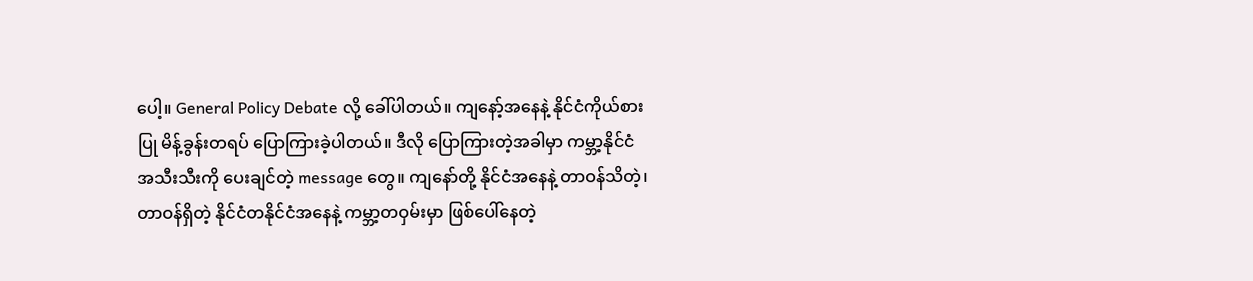ပေါ့။ General Policy Debate လို့ ခေါ်ပါတယ်။ ကျနော့်အနေနဲ့ နိုင်ငံကိုယ်စားပြု မိန့်ခွန်းတရပ် ပြောကြားခဲ့ပါတယ်။ ဒီလို ပြောကြားတဲ့အခါမှာ ကမ္ဘာ့နိုင်ငံအသီးသီးကို ပေးချင်တဲ့ message တွေ။ ကျနော်တို့ နိုင်ငံအနေနဲ့ တာဝန်သိတဲ့၊ တာဝန်ရှိတဲ့ နိုင်ငံတနိုင်ငံအနေနဲ့ ကမ္ဘာ့တဝှမ်းမှာ ဖြစ်ပေါ်နေတဲ့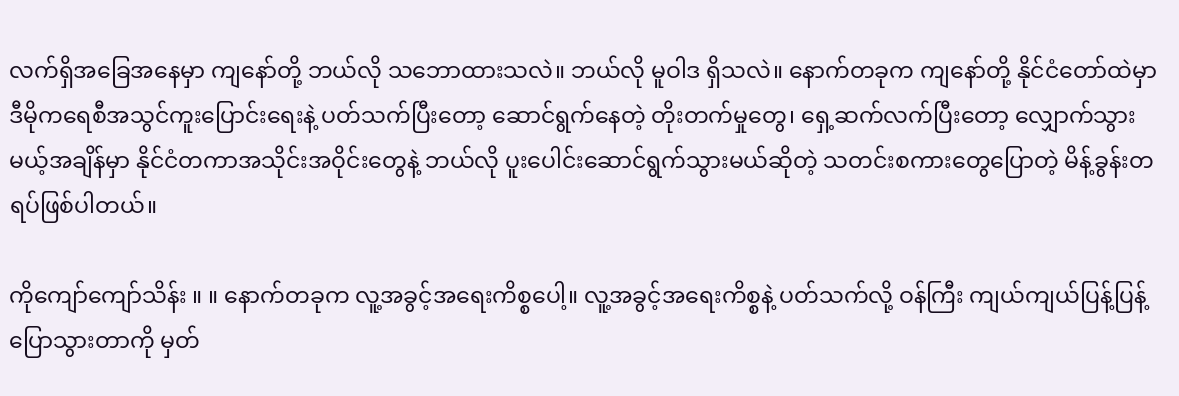လက်ရှိအခြေအနေမှာ ကျနော်တို့ ဘယ်လို သဘောထားသလဲ။ ဘယ်လို မူဝါဒ ရှိသလဲ။ နောက်တခုက ကျနော်တို့ နိုင်ငံတော်ထဲမှာ ဒီမိုကရေစီအသွင်ကူးပြောင်းရေးနဲ့ ပတ်သက်ပြီးတော့ ဆောင်ရွက်နေတဲ့ တိုးတက်မှုတွေ၊ ရှေ့ဆက်လက်ပြီးတော့ လျှောက်သွားမယ့်အချိန်မှာ နိုင်ငံတကာအသိုင်းအဝိုင်းတွေနဲ့ ဘယ်လို ပူးပေါင်းဆောင်ရွက်သွားမယ်ဆိုတဲ့ သတင်းစကားတွေပြောတဲ့ မိန့်ခွန်းတရပ်ဖြစ်ပါတယ်။

ကိုကျော်ကျော်သိန်း ။ ။ နောက်တခုက လူ့အခွင့်အရေးကိစ္စပေါ့။ လူ့အခွင့်အရေးကိစ္စနဲ့ ပတ်သက်လို့ ဝန်ကြီး ကျယ်ကျယ်ပြန့်ပြန့်ပြောသွားတာကို မှတ်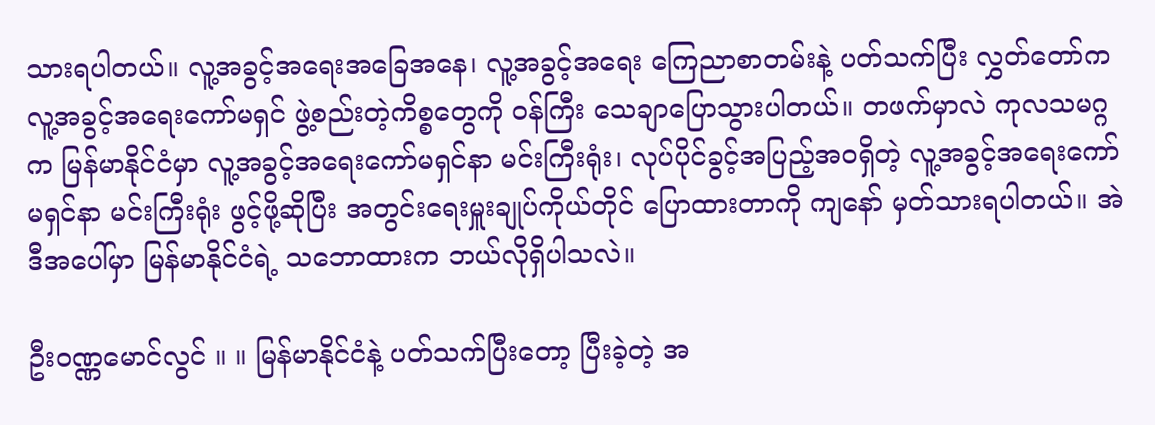သားရပါတယ်။ လူ့အခွင့်အရေးအခြေအနေ၊ လူ့အခွင့်အရေး ကြေညာစာတမ်းနဲ့ ပတ်သက်ပြီး လွှတ်တော်က လူ့အခွင့်အရေးကော်မရှင် ဖွဲ့စည်းတဲ့ကိစ္စတွေကို ဝန်ကြီး သေချာပြောသွားပါတယ်။ တဖက်မှာလဲ ကုလသမဂ္ဂက မြန်မာနိုင်ငံမှာ လူ့အခွင့်အရေးကော်မရှင်နာ မင်းကြီးရုံး၊ လုပ်ပိုင်ခွင့်အပြည့်အဝရှိတဲ့ လူ့အခွင့်အရေးကော်မရှင်နာ မင်းကြီးရုံး ဖွင့်ဖို့ဆိုပြီး အတွင်းရေးမှူးချုပ်ကိုယ်တိုင် ပြောထားတာကို ကျနော် မှတ်သားရပါတယ်။ အဲဒီအပေါ်မှာ မြန်မာနိုင်ငံရဲ့ သဘောထားက ဘယ်လိုရှိပါသလဲ။

ဦးဝဏ္ဏမောင်လွင် ။ ။ မြန်မာနိုင်ငံနဲ့ ပတ်သက်ပြီးတော့ ပြီးခဲ့တဲ့ အ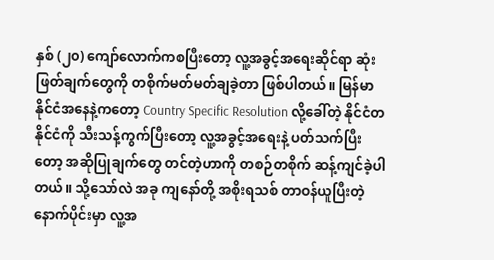နှစ် (၂၀) ကျော်လောက်ကစပြီးတော့ လူ့အခွင့်အရေးဆိုင်ရာ ဆုံးဖြတ်ချက်တွေကို တစိုက်မတ်မတ်ချခဲ့တာ ဖြစ်ပါတယ်။ မြန်မာနိုင်ငံအနေနဲ့ကတော့ Country Specific Resolution လို့ခေါ်တဲ့ နိုင်ငံတနိုင်ငံကို သီးသန့်ကွက်ပြီးတော့ လူ့အခွင့်အရေးနဲ့ ပတ်သက်ပြီးတော့ အဆိုပြုချက်တွေ တင်တဲ့ဟာကို တစဉ်တစိုက် ဆန့်ကျင်ခဲ့ပါတယ်။ သို့သော်လဲ အခု ကျနော်တို့ အစိုးရသစ် တာဝန်ယူပြီးတဲ့နောက်ပိုင်းမှာ လူ့အ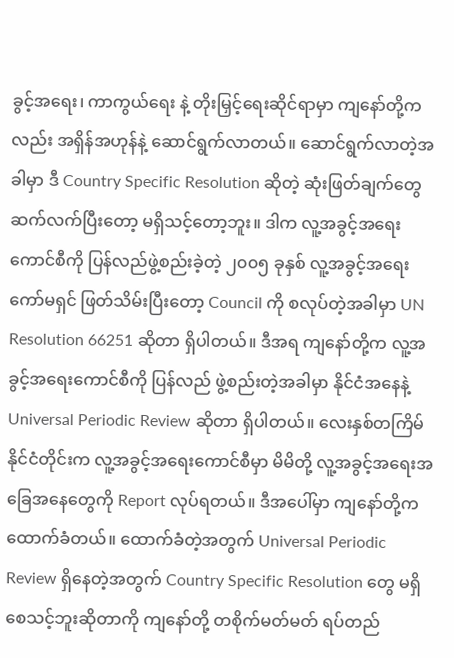ခွင့်အရေး၊ ကာကွယ်ရေး နဲ့ တိုးမြှင့်ရေးဆိုင်ရာမှာ ကျနော်တို့ကလည်း အရှိန်အဟုန်နဲ့ ဆောင်ရွက်လာတယ်။ ဆောင်ရွက်လာတဲ့အခါမှာ ဒီ Country Specific Resolution ဆိုတဲ့ ဆုံးဖြတ်ချက်တွေ ဆက်လက်ပြီးတော့ မရှိသင့်တော့ဘူး။ ဒါက လူ့အခွင့်အရေးကောင်စီကို ပြန်လည်ဖွဲ့စည်းခဲ့တဲ့ ၂၀၀၅ ခုနှစ် လူ့အခွင့်အရေးကော်မရှင် ဖြတ်သိမ်းပြီးတော့ Council ကို စလုပ်တဲ့အခါမှာ UN Resolution 66251 ဆိုတာ ရှိပါတယ်။ ဒီအရ ကျနော်တို့က လူ့အခွင့်အရေးကောင်စီကို ပြန်လည် ဖွဲ့စည်းတဲ့အခါမှာ နိုင်ငံအနေနဲ့ Universal Periodic Review ဆိုတာ ရှိပါတယ်။ လေးနှစ်တကြိမ် နိုင်ငံတိုင်းက လူ့အခွင့်အရေးကောင်စီမှာ မိမိတို့ လူ့အခွင့်အရေးအခြေအနေတွေကို Report လုပ်ရတယ်။ ဒီအပေါ်မှာ ကျနော်တို့က ထောက်ခံတယ်။ ထောက်ခံတဲ့အတွက် Universal Periodic Review ရှိနေတဲ့အတွက် Country Specific Resolution တွေ မရှိစေသင့်ဘူးဆိုတာကို ကျနော်တို့ တစိုက်မတ်မတ် ရပ်တည်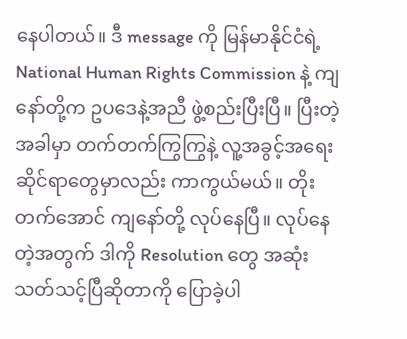နေပါတယ်။ ဒီ message ကို မြန်မာနိုင်ငံရဲ့ National Human Rights Commission နဲ့ ကျနော်တို့က ဥပဒေနဲ့အညီ ဖွဲ့စည်းပြီးပြီ။ ပြီးတဲ့အခါမှာ တက်တက်ကြွကြွနဲ့ လူ့အခွင့်အရေးဆိုင်ရာတွေမှာလည်း ကာကွယ်မယ်။ တိုးတက်အောင် ကျနော်တို့ လုပ်နေပြီ။ လုပ်နေတဲ့အတွက် ဒါကို Resolution တွေ အဆုံးသတ်သင့်ပြီဆိုတာကို ပြောခဲ့ပါ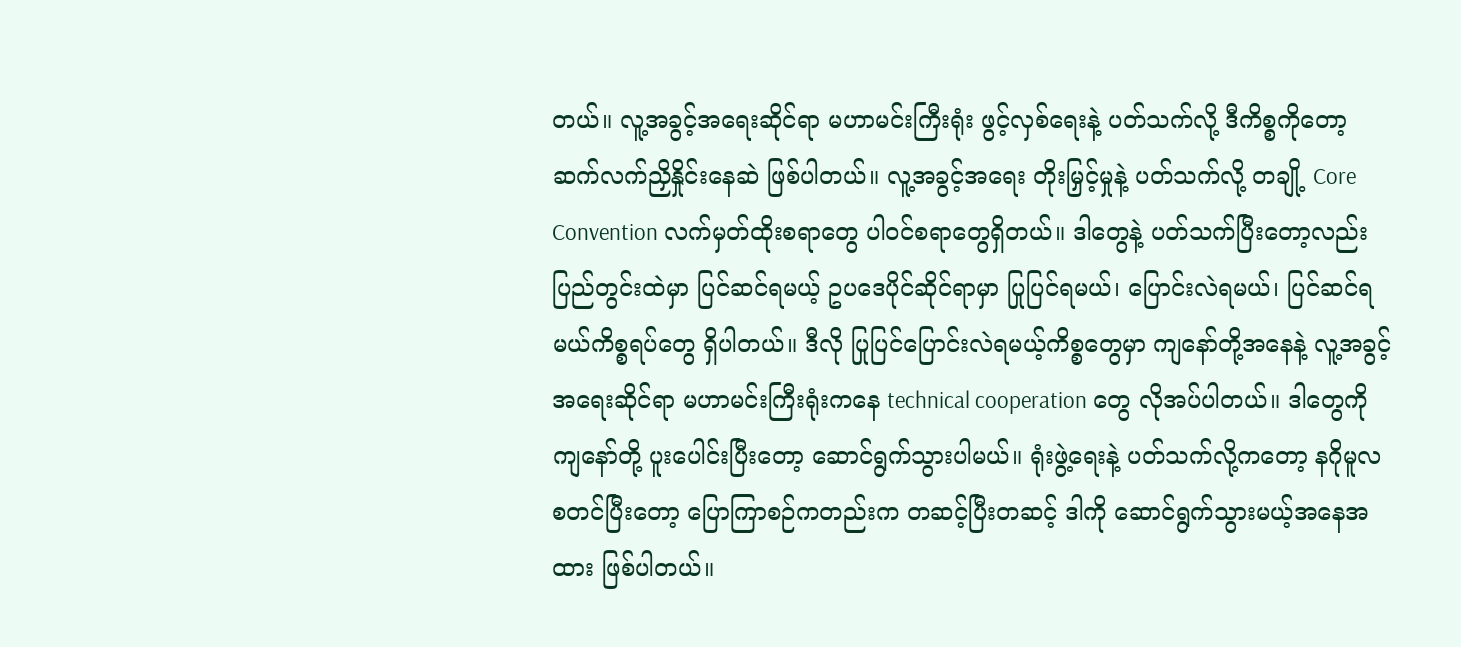တယ်။ လူ့အခွင့်အရေးဆိုင်ရာ မဟာမင်းကြီးရုံး ဖွင့်လှစ်ရေးနဲ့ ပတ်သက်လို့ ဒီကိစ္စကိုတော့ ဆက်လက်ညှိနှိုင်းနေဆဲ ဖြစ်ပါတယ်။ လူ့အခွင့်အရေး တိုးမြှင့်မှုနဲ့ ပတ်သက်လို့ တချို့ Core Convention လက်မှတ်ထိုးစရာတွေ ပါဝင်စရာတွေရှိတယ်။ ဒါတွေနဲ့ ပတ်သက်ပြီးတော့လည်း ပြည်တွင်းထဲမှာ ပြင်ဆင်ရမယ့် ဥပဒေပိုင်ဆိုင်ရာမှာ ပြုပြင်ရမယ်၊ ပြောင်းလဲရမယ်၊ ပြင်ဆင်ရမယ်ကိစ္စရပ်တွေ ရှိပါတယ်။ ဒီလို ပြုပြင်ပြောင်းလဲရမယ့်ကိစ္စတွေမှာ ကျနော်တို့အနေနဲ့ လူ့အခွင့်အရေးဆိုင်ရာ မဟာမင်းကြီးရုံးကနေ technical cooperation တွေ လိုအပ်ပါတယ်။ ဒါတွေကို ကျနော်တို့ ပူးပေါင်းပြီးတော့ ဆောင်ရွက်သွားပါမယ်။ ရုံးဖွဲ့ရေးနဲ့ ပတ်သက်လို့ကတော့ နဂိုမူလစတင်ပြီးတော့ ပြောကြာစဉ်ကတည်းက တဆင့်ပြီးတဆင့် ဒါကို ဆောင်ရွက်သွားမယ့်အနေအထား ဖြစ်ပါတယ်။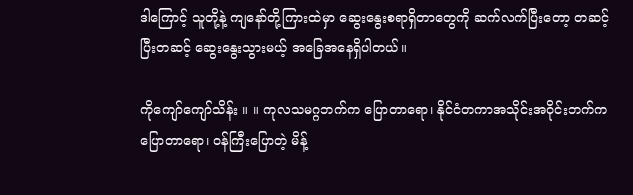ဒါကြောင့် သူတို့နဲ့ ကျနော်တို့ကြားထဲမှာ ဆွေးနွေးစရာရှိတာတွေကို ဆက်လက်ပြီးတော့ တဆင့်ပြီးတဆင့် ဆွေးနွေးသွားမယ့် အခြေအနေရှိပါတယ်။

ကိုကျော်ကျော်သိန်း ။ ။ ကုလသမဂ္ဂဘက်က ပြောတာရော၊ နိုင်ငံတကာအသိုင်းအဝိုင်းဘက်က ပြောတာရော၊ ဝန်ကြီးပြောတဲ့ မိန့်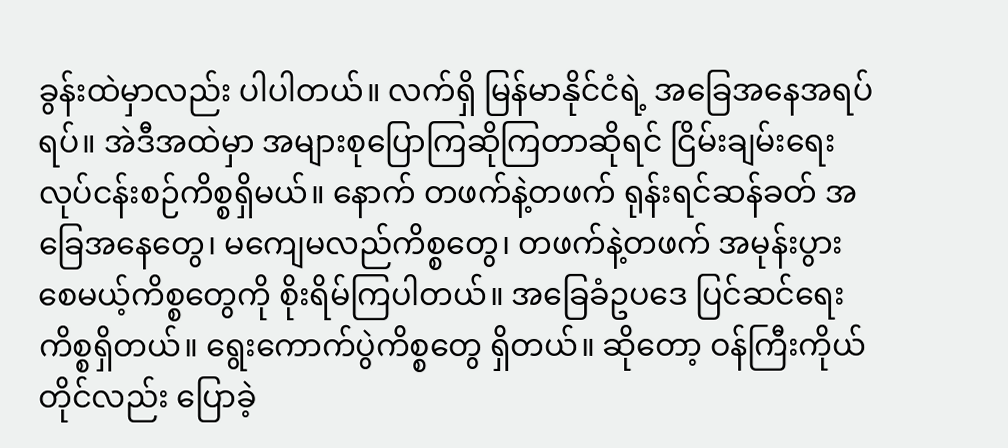ခွန်းထဲမှာလည်း ပါပါတယ်။ လက်ရှိ မြန်မာနိုင်ငံရဲ့ အခြေအနေအရပ်ရပ်။ အဲဒီအထဲမှာ အများစုပြောကြဆိုကြတာဆိုရင် ငြိမ်းချမ်းရေးလုပ်ငန်းစဉ်ကိစ္စရှိမယ်။ နောက် တဖက်နဲ့တဖက် ရုန်းရင်ဆန်ခတ် အခြေအနေတွေ၊ မကျေမလည်ကိစ္စတွေ၊ တဖက်နဲ့တဖက် အမုန်းပွားစေမယ့်ကိစ္စတွေကို စိုးရိမ်ကြပါတယ်။ အခြေခံဥပဒေ ပြင်ဆင်ရေးကိစ္စရှိတယ်။ ရွေးကောက်ပွဲကိစ္စတွေ ရှိတယ်။ ဆိုတော့ ဝန်ကြီးကိုယ်တိုင်လည်း ပြောခဲ့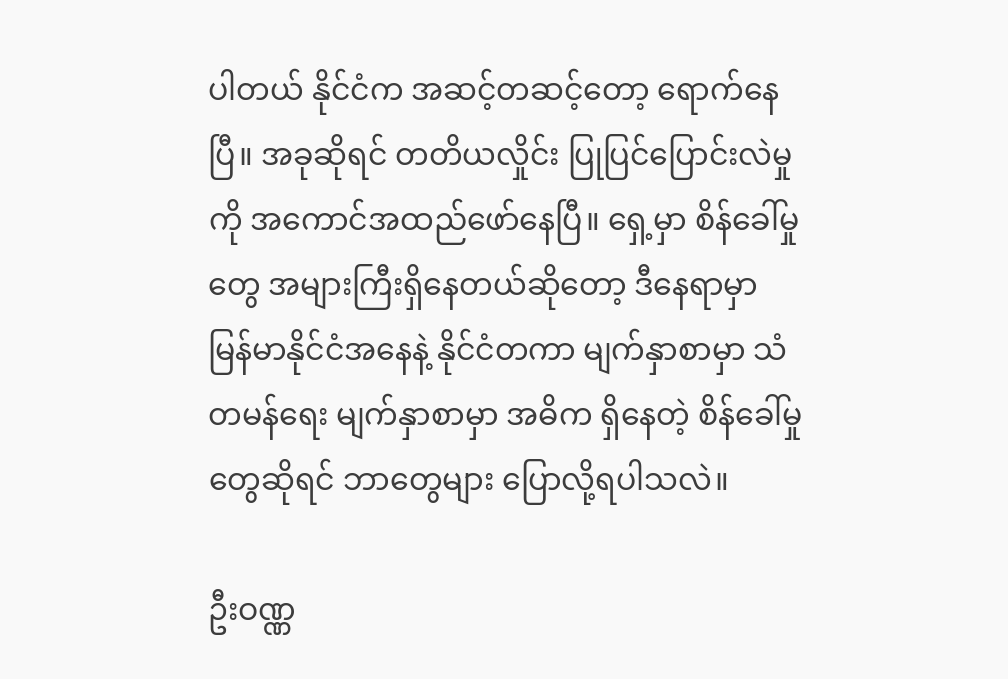ပါတယ် နိုင်ငံက အဆင့်တဆင့်တော့ ရောက်နေပြီ။ အခုဆိုရင် တတိယလှိုင်း ပြုပြင်ပြောင်းလဲမှုကို အကောင်အထည်ဖော်နေပြီ။ ရှေ့မှာ စိန်ခေါ်မှုတွေ အများကြီးရှိနေတယ်ဆိုတော့ ဒီနေရာမှာ မြန်မာနိုင်ငံအနေနဲ့ နိုင်ငံတကာ မျက်နှာစာမှာ သံတမန်ရေး မျက်နှာစာမှာ အဓိက ရှိနေတဲ့ စိန်ခေါ်မှုတွေဆိုရင် ဘာတွေများ ပြောလို့ရပါသလဲ။

ဦးဝဏ္ဏ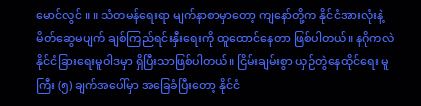မောင်လွင် ။ ။ သံတမန်ရေးရာ မျက်နာစာမှာတော့ ကျနော်တို့က နိုင်ငံအားလုံးနဲ့ မိတ်ဆွေမပျက် ချစ်ကြည်ရင်းနှီးရေးကို ထူထောင်နေတာ ဖြစ်ပါတယ်။ နဂိုကလဲ နိုင်ငံခြားရေးမူဝါဒမှာ ရှိပြီးသာဖြစ်ပါတယ်။ ငြိမ်းချမ်းစွာ ယှဉ်တွဲနေထိုင်ရေး မူကြီး (၅) ချက်အပေါ်မှာ အခြေခံပြီးတော့ နိုင်ငံ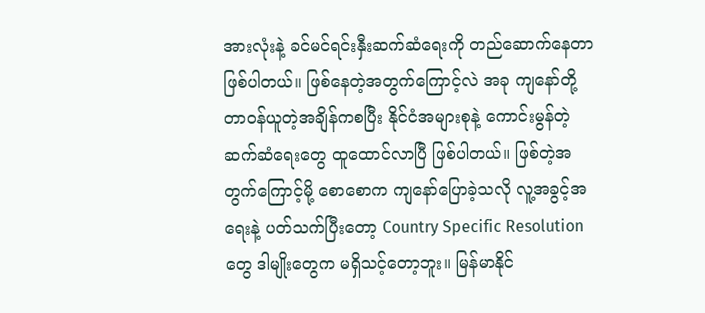အားလုံးနဲ့ ခင်မင်ရင်းနှီးဆက်ဆံရေးကို တည်ဆောက်နေတာ ဖြစ်ပါတယ်။ ဖြစ်နေတဲ့အတွက်ကြောင့်လဲ အခု ကျနော်တို့ တာဝန်ယူတဲ့အချိန်ကစပြီး နိုင်ငံအများစုနဲ့ ကောင်းမွန်တဲ့ ဆက်ဆံရေးတွေ ထူထောင်လာပြီ ဖြစ်ပါတယ်။ ဖြစ်တဲ့အတွက်ကြောင့်မို့ စောစောက ကျနော်ပြောခဲ့သလို လူ့အခွင့်အရေးနဲ့ ပတ်သက်ပြီးတော့ Country Specific Resolution တွေ ဒါမျိုးတွေက မရှိသင့်တော့ဘူး။ မြန်မာနိုင်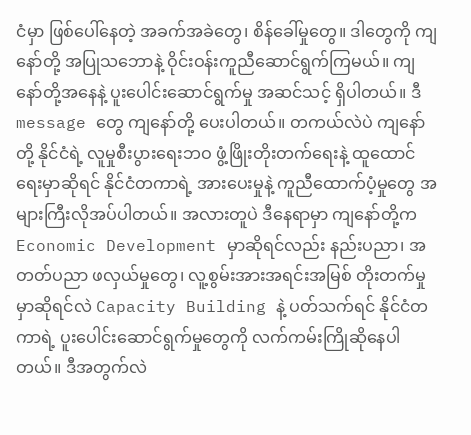ငံမှာ ဖြစ်ပေါ်နေတဲ့ အခက်အခဲတွေ၊ စိန်ခေါ်မှုတွေ။ ဒါတွေကို ကျနော်တို့ အပြုသဘောနဲ့ ဝိုင်းဝန်းကူညီဆောင်ရွက်ကြမယ်။ ကျနော်တို့အနေနဲ့ ပူးပေါင်းဆောင်ရွက်မှု အဆင်သင့် ရှိပါတယ်။ ဒီ message တွေ ကျနော်တို့ ပေးပါတယ်။ တကယ်လဲပဲ ကျနော်တို့ နိုင်ငံရဲ့ လူမှုစီးပွားရေးဘဝ ဖွံ့ဖြိုးတိုးတက်ရေးနဲ့ ထူထောင်ရေးမှာဆိုရင် နိုင်ငံတကာရဲ့ အားပေးမှုနဲ့ ကူညီထောက်ပံ့မှုတွေ အများကြီးလိုအပ်ပါတယ်။ အလားတူပဲ ဒီနေရာမှာ ကျနော်တို့က Economic Development မှာဆိုရင်လည်း နည်းပညာ၊ အတတ်ပညာ ဖလှယ်မှုတွေ၊ လူ့စွမ်းအားအရင်းအမြစ် တိုးတက်မှုမှာဆိုရင်လဲ Capacity Building နဲ့ ပတ်သက်ရင် နိုင်ငံတကာရဲ့ ပူးပေါင်းဆောင်ရွက်မှုတွေကို လက်ကမ်းကြိုဆိုနေပါတယ်။ ဒီအတွက်လဲ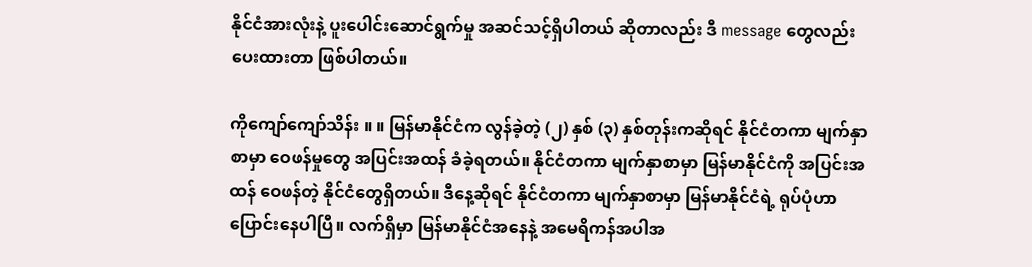နိုင်ငံအားလုံးနဲ့ ပူးပေါင်းဆောင်ရွက်မှု အဆင်သင့်ရှိပါတယ် ဆိုတာလည်း ဒီ message တွေလည်း ပေးထားတာ ဖြစ်ပါတယ်။

ကိုကျော်ကျော်သိန်း ။ ။ မြန်မာနိုင်ငံက လွန်ခဲ့တဲ့ (၂) နှစ် (၃) နှစ်တုန်းကဆိုရင် နိုင်ငံတကာ မျက်နှာစာမှာ ဝေဖန်မှုတွေ အပြင်းအထန် ခံခဲ့ရတယ်။ နိုင်ငံတကာ မျက်နှာစာမှာ မြန်မာနိုင်ငံကို အပြင်းအထန် ဝေဖန်တဲ့ နိုင်ငံတွေရှိတယ်။ ဒီနေ့ဆိုရင် နိုင်ငံတကာ မျက်နှာစာမှာ မြန်မာနိုင်ငံရဲ့ ရုပ်ပုံဟာ ပြောင်းနေပါပြီ။ လက်ရှိမှာ မြန်မာနိုင်ငံအနေနဲ့ အမေရိကန်အပါအ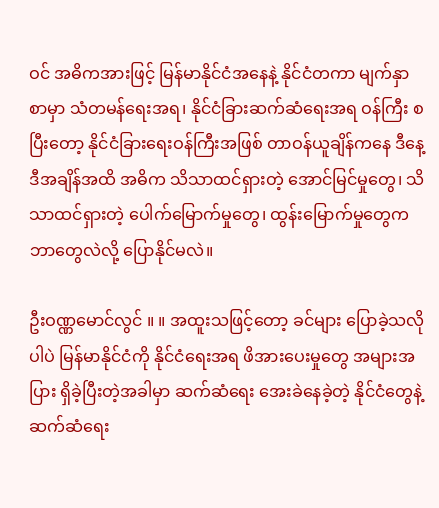ဝင် အဓိကအားဖြင့် မြန်မာနိုင်ငံအနေနဲ့ နိုင်ငံတကာ မျက်နှာစာမှာ သံတမန်ရေးအရ၊ နိုင်ငံခြားဆက်ဆံရေးအရ ဝန်ကြီး စပြီးတော့ နိုင်ငံခြားရေးဝန်ကြီးအဖြစ် တာဝန်ယူချိန်ကနေ ဒီနေ့ဒီအချိန်အထိ အဓိက သိသာထင်ရှားတဲ့ အောင်မြင်မှုတွေ၊ သိသာထင်ရှားတဲ့ ပေါက်မြောက်မှုတွေ၊ ထွန်းမြောက်မှုတွေက ဘာတွေလဲလို့ ပြောနိုင်မလဲ။

ဦးဝဏ္ဏမောင်လွင် ။ ။ အထူးသဖြင့်တော့ ခင်များ ပြောခဲ့သလိုပါပဲ မြန်မာနိုင်ငံကို နိုင်ငံရေးအရ ဖိအားပေးမှုတွေ အများအပြား ရှိခဲ့ပြီးတဲ့အခါမှာ ဆက်ဆံရေး အေးခဲနေခဲ့တဲ့ နိုင်ငံတွေနဲ့ ဆက်ဆံရေး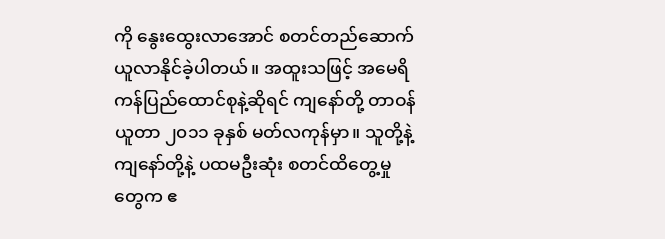ကို နွေးထွေးလာအောင် စတင်တည်ဆောက် ယူလာနိုင်ခဲ့ပါတယ်။ အထူးသဖြင့် အမေရိကန်ပြည်ထောင်စုနဲ့ဆိုရင် ကျနော်တို့ တာဝန်ယူတာ ၂၀၁၁ ခုနှစ် မတ်လကုန်မှာ။ သူတို့နဲ့ ကျနော်တို့နဲ့ ပထမဦးဆုံး စတင်ထိတွေ့မှုတွေက ဧ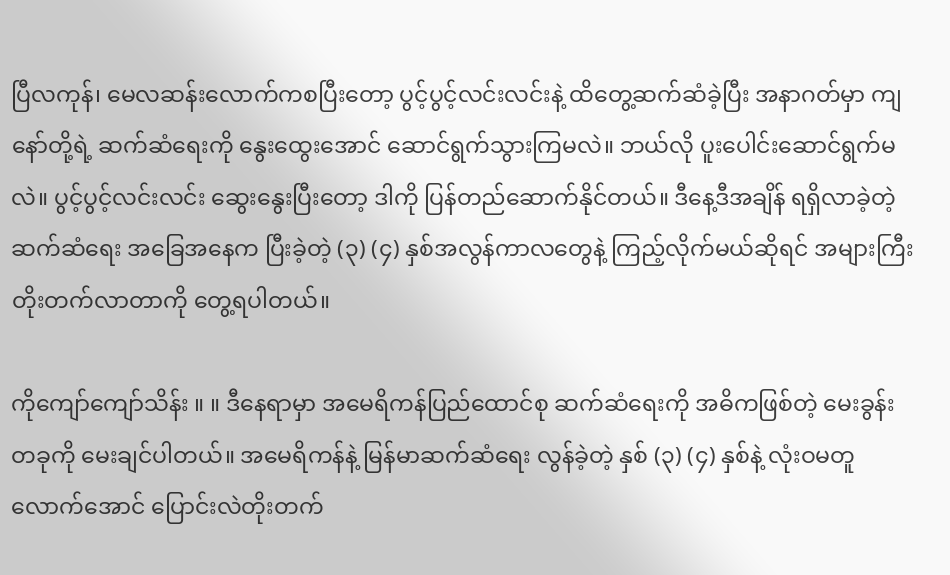ပြီလကုန်၊ မေလဆန်းလောက်ကစပြီးတော့ ပွင့်ပွင့်လင်းလင်းနဲ့ ထိတွေ့ဆက်ဆံခဲ့ပြီး အနာဂတ်မှာ ကျနော်တို့ရဲ့ ဆက်ဆံရေးကို နွေးထွေးအောင် ဆောင်ရွက်သွားကြမလဲ။ ဘယ်လို ပူးပေါင်းဆောင်ရွက်မလဲ။ ပွင့်ပွင့်လင်းလင်း ဆွေးနွေးပြီးတော့ ဒါကို ပြန်တည်ဆောက်နိုင်တယ်။ ဒီနေ့ဒီအချိန် ရရှိလာခဲ့တဲ့ ဆက်ဆံရေး အခြေအနေက ပြီးခဲ့တဲ့ (၃) (၄) နှစ်အလွန်ကာလတွေနဲ့ ကြည့်လိုက်မယ်ဆိုရင် အများကြီး တိုးတက်လာတာကို တွေ့ရပါတယ်။

ကိုကျော်ကျော်သိန်း ။ ။ ဒီနေရာမှာ အမေရိကန်ပြည်ထောင်စု ဆက်ဆံရေးကို အဓိကဖြစ်တဲ့ မေးခွန်းတခုကို မေးချင်ပါတယ်။ အမေရိကန်နဲ့ မြန်မာဆက်ဆံရေး လွန်ခဲ့တဲ့ နှစ် (၃) (၄) နှစ်နဲ့ လုံးဝမတူလောက်အောင် ပြောင်းလဲတိုးတက်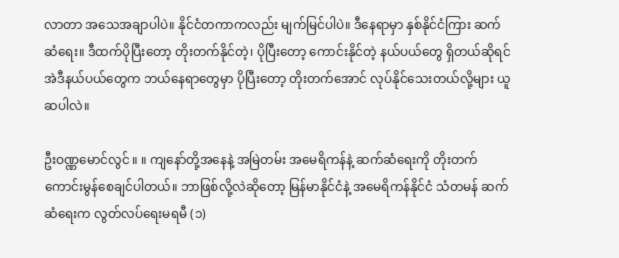လာတာ အသေအချာပါပဲ။ နိုင်ငံတကာကလည်း မျက်မြင်ပါပဲ။ ဒီနေရာမှာ နှစ်နိုင်ငံကြား ဆက်ဆံရေး။ ဒီထက်ပိုပြီးတော့ တိုးတက်နိုင်တဲ့၊ ပိုပြီးတော့ ကောင်းနိုင်တဲ့ နယ်ပယ်တွေ ရှိတယ်ဆိုရင် အဲဒီနယ်ပယ်တွေက ဘယ်နေရာတွေမှာ ပိုပြီးတော့ တိုးတက်အောင် လုပ်နိုင်သေးတယ်လို့များ ယူဆပါလဲ။

ဦးဝဏ္ဏမောင်လွင် ။ ။ ကျနော်တို့အနေနဲ့ အမြဲတမ်း အမေရိကန်နဲ့ ဆက်ဆံရေးကို တိုးတက်ကောင်းမွန်စေချင်ပါတယ်။ ဘာဖြစ်လို့လဲဆိုတော့ မြန်မာနိုင်ငံနဲ့ အမေရိကန်နိုင်ငံ သံတမန် ဆက်ဆံရေးက လွတ်လပ်ရေးမရမီ (၁)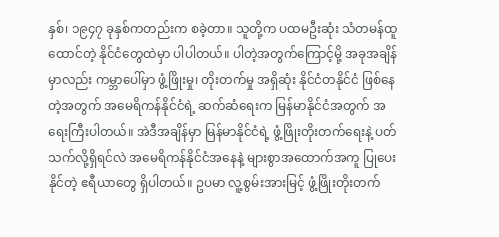နှစ်၊ ၁၉၄၇ ခုနှစ်ကတည်းက စခဲ့တာ။ သူတို့က ပထမဦးဆုံး သံတမန်ထူထောင်တဲ့ နိုင်ငံတွေထဲမှာ ပါပါတယ်။ ပါတဲ့အတွက်ကြောင့်မို့ အခုအချိန်မှာလည်း ကမ္ဘာပေါ်မှာ ဖွံ့ဖြိုးမှု၊ တိုးတက်မှု အရှိဆုံး နိုင်ငံတနိုင်ငံ ဖြစ်နေတဲ့အတွက် အမေရိကန်နိုင်ငံရဲ့ ဆက်ဆံရေးက မြန်မာနိုင်ငံအတွက် အရေးကြီးပါတယ်။ အဲဒီအချိန်မှာ မြန်မာနိုင်ငံရဲ့ ဖွံ့ဖြိုးတိုးတက်ရေးနဲ့ ပတ်သက်လို့ရှိရင်လဲ အမေရိကန်နိုင်ငံအနေနဲ့ များစွာအထောက်အကူ ပြုပေးနိုင်တဲ့ ဧရီယာတွေ ရှိပါတယ်။ ဥပမာ လူ့စွမ်းအားမြင့် ဖွံ့ဖြိုးတိုးတက်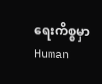ရေးကိစ္စမှာ Human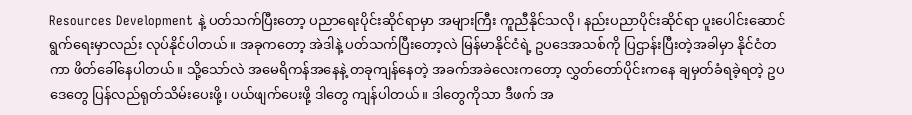Resources Development နဲ့ ပတ်သက်ပြီးတော့ ပညာရေးပိုင်းဆိုင်ရာမှာ အများကြီး ကူညီနိုင်သလို၊ နည်းပညာပိုင်းဆိုင်ရာ ပူးပေါင်းဆောင်ရွက်ရေးမှာလည်း လုပ်နိုင်ပါတယ်။ အခုကတော့ အဲဒါနဲ့ ပတ်သက်ပြီးတော့လဲ မြန်မာနိုင်ငံရဲ့ ဥပဒေအသစ်ကို ပြဌာန်းပြီးတဲ့အခါမှာ နိုင်ငံတကာ ဖိတ်ခေါ်နေပါတယ်။ သို့သော်လဲ အမေရိကန်အနေနဲ့ တခုကျန်နေတဲ့ အခက်အခဲလေးကတော့ လွှတ်တော်ပိုင်းကနေ ချမှတ်ခံရခဲ့ရတဲ့ ဥပဒေတွေ ပြန်လည်ရုတ်သိမ်းပေးဖို့၊ ပယ်ဖျက်ပေးဖို့ ဒါတွေ ကျန်ပါတယ်။ ဒါတွေကိုသာ ဒီဖက် အ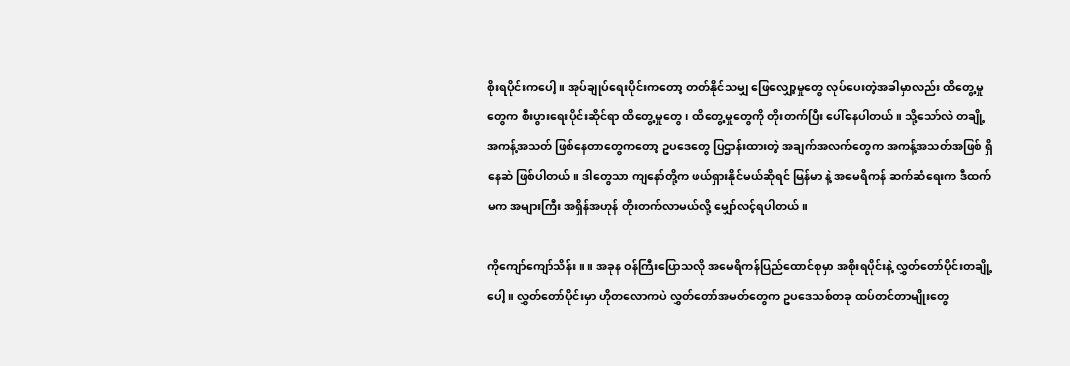စိုးရပိုင်းကပေါ့။ အုပ်ချုပ်ရေးပိုင်းကတော့ တတ်နိုင်သမျှ ဖြေလျှော့မှုတွေ လုပ်ပေးတဲ့အခါမှာလည်း ထိတွေ့မှုတွေက စီးပွားရေးပိုင်းဆိုင်ရာ ထိတွေ့မှုတွေ၊ ထိတွေ့မှုတွေကို တိုးတက်ပြီး ပေါ်နေပါတယ်။ သို့သော်လဲ တချို့အကန့်အသတ် ဖြစ်နေတာတွေကတော့ ဥပဒေတွေ ပြဌာန်းထားတဲ့ အချက်အလက်တွေက အကန့်အသတ်အဖြစ် ရှိနေဆဲ ဖြစ်ပါတယ်။ ဒါတွေသာ ကျနော်တို့က ဖယ်ရှားနိုင်မယ်ဆိုရင် မြန်မာ နဲ့ အမေရိကန် ဆက်ဆံရေးက ဒီထက်မက အများကြီး အရှိန်အဟုန် တိုးတက်လာမယ်လို့ မျှော်လင့်ရပါတယ်။

ကိုကျော်ကျော်သိန်း ။ ။ အခုန ဝန်ကြီးပြောသလို အမေရိကန်ပြည်ထောင်စုမှာ အစိုးရပိုင်းနဲ့ လွှတ်တော်ပိုင်းတချို့ပေါ့။ လွှတ်တော်ပိုင်းမှာ ဟိုတလောကပဲ လွှတ်တော်အမတ်တွေက ဥပဒေသစ်တခု ထပ်တင်တာမျိုးတွေ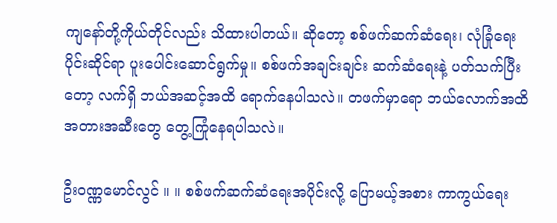ကျနော်တို့ကိုယ်တိုင်လည်း သိထားပါတယ်။ ဆိုတော့ စစ်ဖက်ဆက်ဆံရေး၊ လုံခြုံရေးပိုင်းဆိုင်ရာ ပူးပေါင်းဆောင်ရွက်မှု။ စစ်ဖက်အချင်းချင်း ဆက်ဆံရေးနဲ့ ပတ်သက်ပြီးတော့ လက်ရှိ ဘယ်အဆင့်အထိ ရောက်နေပါသလဲ။ တဖက်မှာရော ဘယ်လောက်အထိ အတားအဆီးတွေ တွေ့ကြုံနေရပါသလဲ။

ဦးဝဏ္ဏမောင်လွင် ။ ။ စစ်ဖက်ဆက်ဆံရေးအပိုင်းလို့ ပြောမယ့်အစား ကာကွယ်ရေး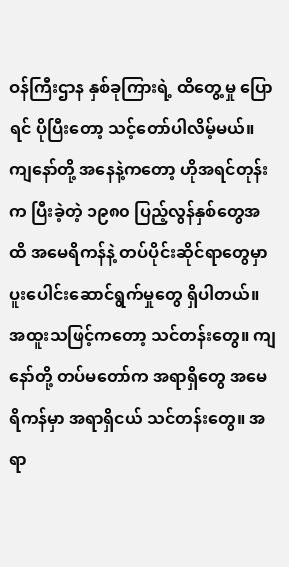ဝန်ကြီးဌာန နှစ်ခုကြားရဲ့ ထိတွေ့မှု ပြောရင် ပိုပြီးတော့ သင့်တော်ပါလိမ့်မယ်။ ကျနော်တို့ အနေနဲ့ကတော့ ဟိုအရင်တုန်းက ပြီးခဲ့တဲ့ ၁၉၈၀ ပြည့်လွန်နှစ်တွေအထိ အမေရိကန်နဲ့ တပ်ပိုင်းဆိုင်ရာတွေမှာ ပူးပေါင်းဆောင်ရွက်မှုတွေ ရှိပါတယ်။ အထူးသဖြင့်ကတော့ သင်တန်းတွေ။ ကျနော်တို့ တပ်မတော်က အရာရှိတွေ အမေရိကန်မှာ အရာရှိငယ် သင်တန်းတွေ။ အရာ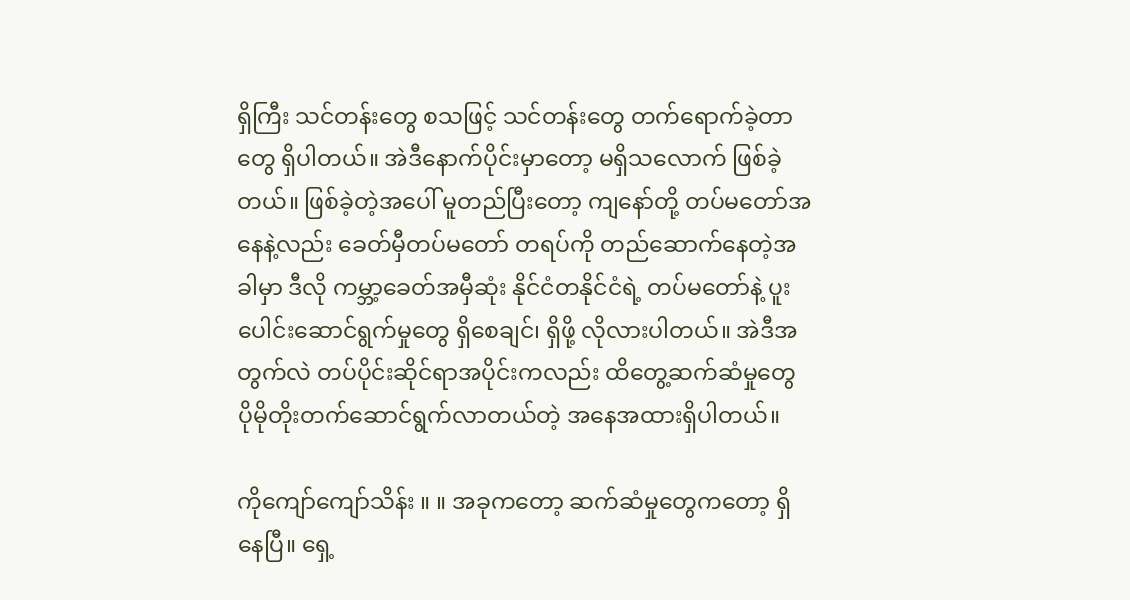ရှိကြီး သင်တန်းတွေ စသဖြင့် သင်တန်းတွေ တက်ရောက်ခဲ့တာတွေ ရှိပါတယ်။ အဲဒီနောက်ပိုင်းမှာတော့ မရှိသလောက် ဖြစ်ခဲ့တယ်။ ဖြစ်ခဲ့တဲ့အပေါ် မူတည်ပြီးတော့ ကျနော်တို့ တပ်မတော်အနေနဲ့လည်း ခေတ်မှီတပ်မတော် တရပ်ကို တည်ဆောက်နေတဲ့အခါမှာ ဒီလို ကမ္ဘာ့ခေတ်အမှီဆုံး နိုင်ငံတနိုင်ငံရဲ့ တပ်မတော်နဲ့ ပူးပေါင်းဆောင်ရွက်မှုတွေ ရှိစေချင်၊ ရှိဖို့ လိုလားပါတယ်။ အဲဒီအတွက်လဲ တပ်ပိုင်းဆိုင်ရာအပိုင်းကလည်း ထိတွေ့ဆက်ဆံမှုတွေ ပိုမိုတိုးတက်ဆောင်ရွက်လာတယ်တဲ့ အနေအထားရှိပါတယ်။

ကိုကျော်ကျော်သိန်း ။ ။ အခုကတော့ ဆက်ဆံမှုတွေကတော့ ရှိနေပြီ။ ရှေ့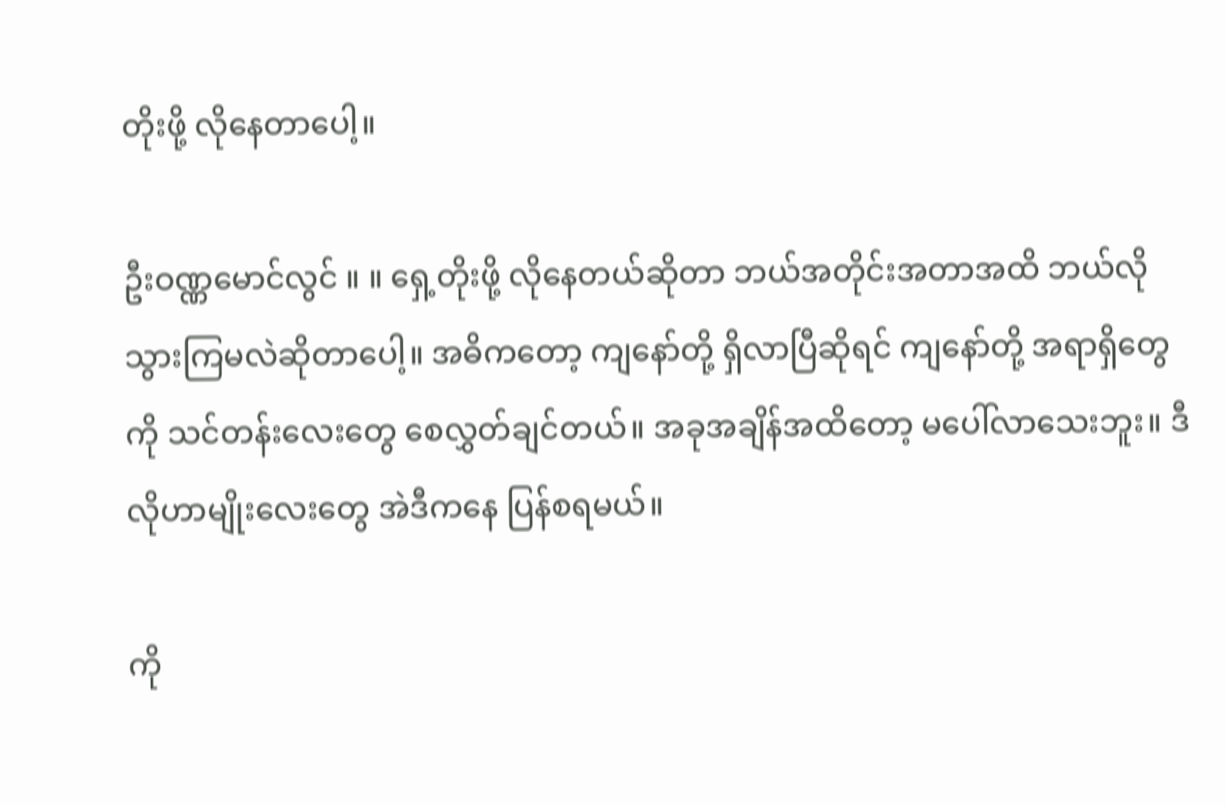တိုးဖို့ လိုနေတာပေါ့။

ဦးဝဏ္ဏမောင်လွင် ။ ။ ရှေ့တိုးဖို့ လိုနေတယ်ဆိုတာ ဘယ်အတိုင်းအတာအထိ ဘယ်လို သွားကြမလဲဆိုတာပေါ့။ အဓိကတော့ ကျနော်တို့ ရှိလာပြီဆိုရင် ကျနော်တို့ အရာရှိတွေကို သင်တန်းလေးတွေ စေလွှတ်ချင်တယ်။ အခုအချိန်အထိတော့ မပေါ်လာသေးဘူး။ ဒီလိုဟာမျိုးလေးတွေ အဲဒီကနေ ပြန်စရမယ်။

ကို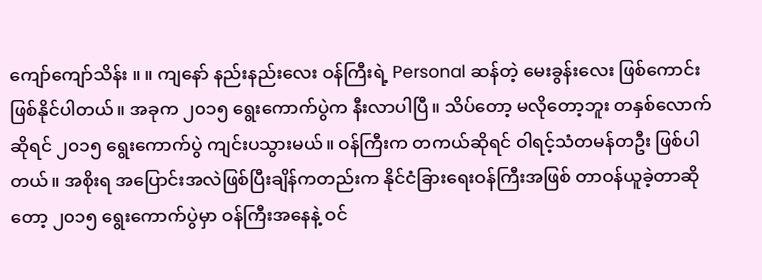ကျော်ကျော်သိန်း ။ ။ ကျနော် နည်းနည်းလေး ဝန်ကြီးရဲ့ Personal ဆန်တဲ့ မေးခွန်းလေး ဖြစ်ကောင်းဖြစ်နိုင်ပါတယ်။ အခုက ၂၀၁၅ ရွေးကောက်ပွဲက နီးလာပါပြီ။ သိပ်တော့ မလိုတော့ဘူး တနှစ်လောက်ဆိုရင် ၂၀၁၅ ရွေးကောက်ပွဲ ကျင်းပသွားမယ်။ ဝန်ကြီးက တကယ်ဆိုရင် ဝါရင့်သံတမန်တဦး ဖြစ်ပါတယ်။ အစိုးရ အပြောင်းအလဲဖြစ်ပြီးချိန်ကတည်းက နိုင်ငံခြားရေးဝန်ကြီးအဖြစ် တာဝန်ယူခဲ့တာဆိုတော့ ၂၀၁၅ ရွေးကောက်ပွဲမှာ ဝန်ကြီးအနေနဲ့ ဝင်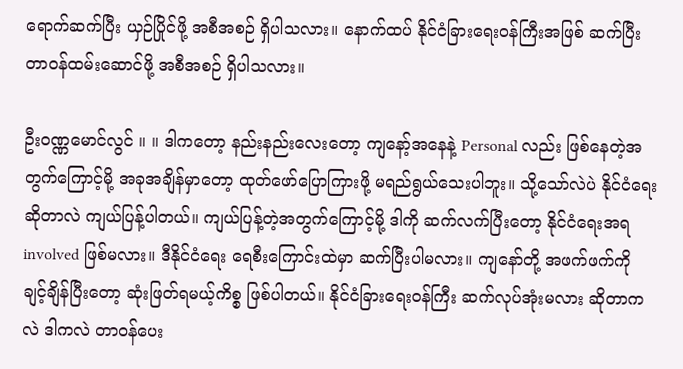ရောက်ဆက်ပြီး ယှဉ်ပြိုင်ဖို့ အစီအစဉ် ရှိပါသလား။ နောက်ထပ် နိုင်ငံခြားရေးဝန်ကြီးအဖြစ် ဆက်ပြီး တာဝန်ထမ်းဆောင်ဖို့ အစီအစဉ် ရှိပါသလား။

ဦးဝဏ္ဏမောင်လွင် ။ ။ ဒါကတော့ နည်းနည်းလေးတော့ ကျနော့်အနေနဲ့ Personal လည်း ဖြစ်နေတဲ့အတွက်ကြောင့်မို့ အခုအချိန်မှာတော့ ထုတ်ဖော်ပြောကြားဖို့ မရည်ရွယ်သေးပါဘူး။ သို့သော်လဲပဲ နိုင်ငံရေးဆိုတာလဲ ကျယ်ပြန့်ပါတယ်။ ကျယ်ပြန့်တဲ့အတွက်ကြောင့်မို့ ဒါကို ဆက်လက်ပြီးတော့ နိုင်ငံရေးအရ involved ဖြစ်မလား။ ဒီနိုင်ငံရေး ရေစီးကြောင်းထဲမှာ ဆက်ပြီးပါမလား။ ကျနော်တို့ အဖက်ဖက်ကို ချင့်ချိန်ပြီးတော့ ဆုံးဖြတ်ရမယ့်ကိစ္စ ဖြစ်ပါတယ်။ နိုင်ငံခြားရေးဝန်ကြီး ဆက်လုပ်အုံးမလား ဆိုတာကလဲ ဒါကလဲ တာဝန်ပေး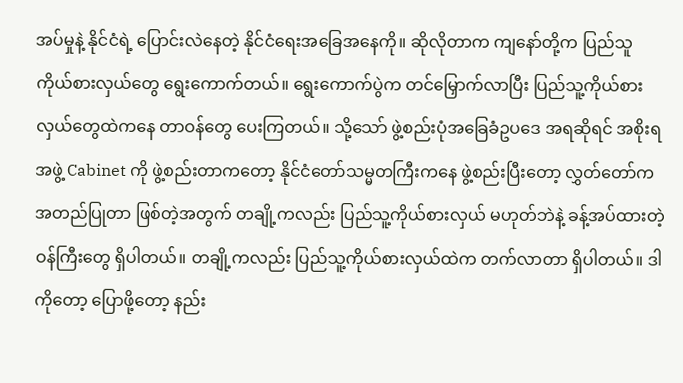အပ်မှုနဲ့ နိုင်ငံရဲ့ ပြောင်းလဲနေတဲ့ နိုင်ငံရေးအခြေအနေကို။ ဆိုလိုတာက ကျနော်တို့က ပြည်သူကိုယ်စားလှယ်တွေ ရွေးကောက်တယ်။ ရွေးကောက်ပွဲက တင်မြှောက်လာပြီး ပြည်သူ့ကိုယ်စားလှယ်တွေထဲကနေ တာဝန်တွေ ပေးကြတယ်။ သို့သော် ဖွဲ့စည်းပုံအခြေခံဥပဒေ အရဆိုရင် အစိုးရအဖွဲ့ Cabinet ကို ဖွဲ့စည်းတာကတော့ နိုင်ငံတော်သမ္မတကြီးကနေ ဖွဲ့စည်းပြီးတော့ လွှတ်တော်က အတည်ပြုတာ ဖြစ်တဲ့အတွက် တချို့ကလည်း ပြည်သူ့ကိုယ်စားလှယ် မဟုတ်ဘဲနဲ့ ခန့်အပ်ထားတဲ့ ဝန်ကြီးတွေ ရှိပါတယ်။ တချို့ကလည်း ပြည်သူ့ကိုယ်စားလှယ်ထဲက တက်လာတာ ရှိပါတယ်။ ဒါကိုတော့ ပြောဖို့တော့ နည်း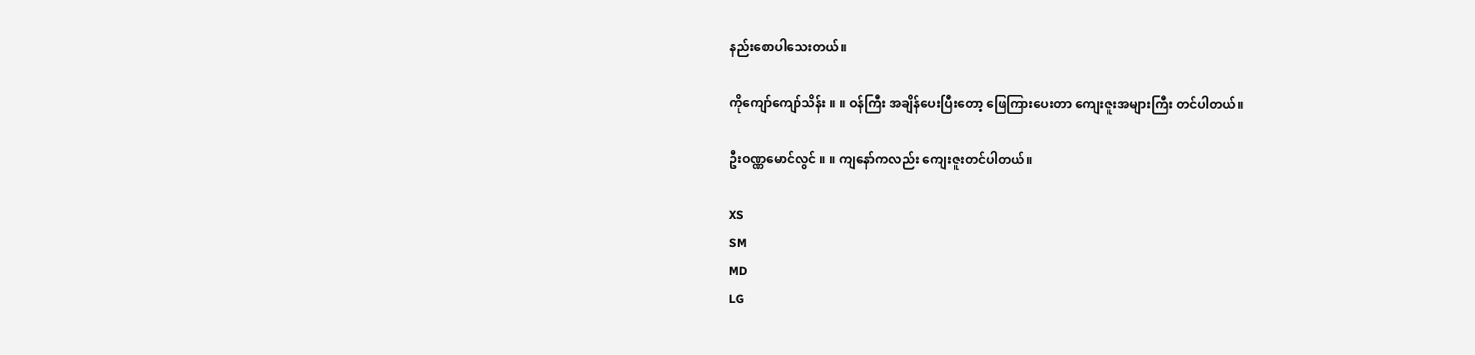နည်းစောပါသေးတယ်။

ကိုကျော်ကျော်သိန်း ။ ။ ဝန်ကြီး အချိန်ပေးပြီးတော့ ဖြေကြားပေးတာ ကျေးဇူးအများကြီး တင်ပါတယ်။

ဦးဝဏ္ဏမောင်လွင် ။ ။ ကျနော်ကလည်း ကျေးဇူးတင်ပါတယ်။

XS
SM
MD
LG